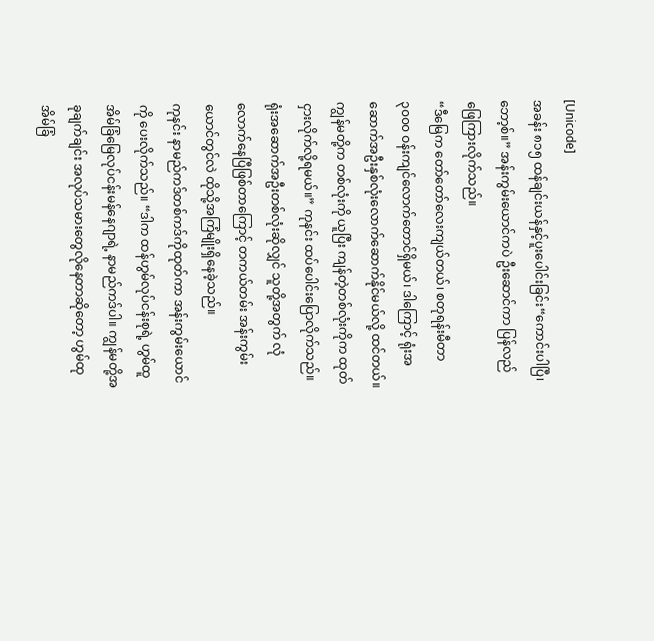[Unicode]
အခန်း ၈၁၅ ထန်ချင်းယန်နှင့်ပူးပေါင်းခြင်း“ကောင်းပါပြီ၊ ဘော့စ်။” အန်းကွမ်းယောင်ကပဲ ဦးဆောင်ကာ ပြန်လည်ဖြေကြားလိုက်သည်။
“ဒီမြေက တော်တော်လေးကျယ်တယ်၊ စတုရန်းမီတာ၃၀၀၀ ဝန်းကျင်လောက်တောင်ရှိမယ်၊ ဒါကြောင့် ရုံးအဆောက်အဦးနှစ်လုံးလောက်ဆောက်နိုင်မယ်လို့ ထင်တယ်။ ကျွန်မတို့က တစ်လုံးကို ယူပြီး ကျန်တဲ့တစ်လုံးကိုက ထုတ်ငှားလိုက်လို့ရမယ်။” ကုနင်း ထပ်ပေါင်းပြောလိုက်သည်။
ရုံးအဆောက်အဦးတစ်လုံးဆိုလျှင် သူတို့အတွက် လုံလောက်နေပြီဖြစ်တာကြောင့် တကယ်တမ်း အန်းကွမ်းယောင်တွင်လဲ ထိုသို့အကြံမျိုးရှိနေခဲ့သည်။
ကုနင်း နာမည်ကဒ်တစ်ကဒ်ကိုထုတ်ကာ အန်းကွမ်းယောင်ကို ပေးလိုက်သည်။ “ဒါက ထန်ဟွမ်လုပ်ငန်းစုရဲ့ ဟွမ်ထူအိမ်ခြံမြေလုပ်ငန်းမန်နေဂျာရဲ့ နာမည်ကဒ်ပါ။ ကျွန်မတို့အခုချက်ချင်း အလုပ်သမားတွေလိုနေတာဆိုတော့ ဟွမ်ထုအိမ်ခြံ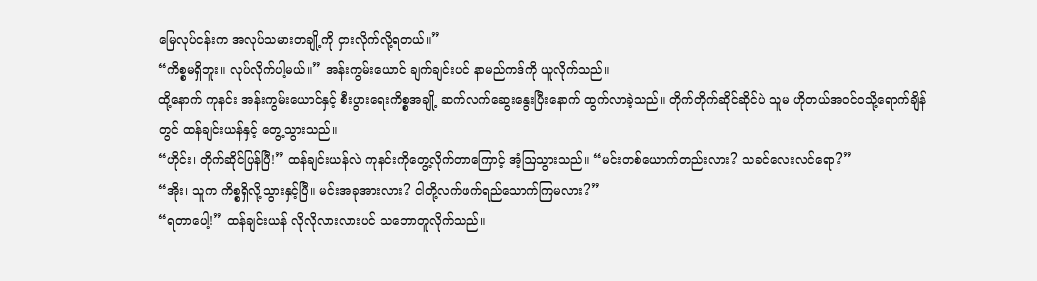မြေလုပ်ငန်းက အလုပ်သမားတချို့ကို ငှားလိုက်လို့ရတယ်။”
“ကိစ္စမရှိဘူး။ လုပ်လိုက်ပါ့မယ်။” အန်းကွမ်းယောင် ချက်ချင်းပင် နာမည်ကဒ်ကို ယူလိုက်သည်။
ထို့နောက် ကုနင်း အန်းကွမ်းယောင်နှင့် စီးပွားရေးကိစ္စအချို့ ဆက်လက်ဆွေးနွေးပြီးနောက် ထွက်လာခဲ့သည်။ တိုက်တိုက်ဆိုင်ဆိုင်ပဲ သူမ ဟိုတယ်အဝင်ဝသို့ရောက်ချိန်တွင် ထန်ချင်းယန်နှင့် တွေ့သွားသည်။
“ဟိုင်း၊ တိုက်ဆိုင်ပြန်ပြီ!” ထန်ချင်းယန်လဲ ကုနင်းကိုတွေ့လိုက်တာကြောင့် အံ့ဩသွားသည်။ “မင်းတစ်ယောက်တည်းလား? သခင်လေးလင်ရော?”
“အိုး၊ သူက ကိစ္စရှိလို့သွားနှင့်ပြီ။ မင်းအခုအားလား? ငါတို့လက်ဖက်ရည်သောက်ကြမလား?”
“ရတာပေါ့!” ထန်ချင်းယန် လိုလိုလားလားပင် သဘောတူလိုက်သည်။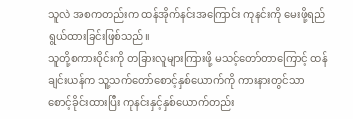သူလဲ အစကတည်းက ထန်အိုက်နင်းအကြောင်း ကုနင်းကို မေးဖို့ရည်ရွယ်ထားခြင်းဖြစ်သည်။
သူတို့စကားဝိုင်းကို တခြားလူများကြားဖို့ မသင့်တော်တာကြောင့် ထန်ချင်းယန်က သူ့သက်တော်စောင့်နှစ်ယောက်ကို ကားနားတွင်သာ စောင့်ခိုင်းထားပြီး ကုနင်းနှင့်နှစ်ယောက်တည်း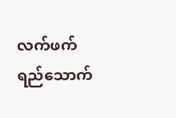လက်ဖက်ရည်သောက်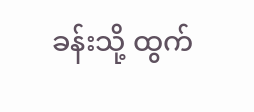ခန်းသို့ ထွက်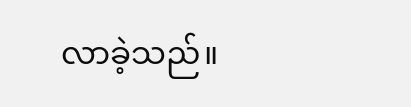လာခဲ့သည်။